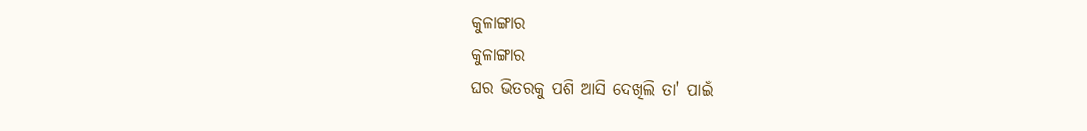କୁଳାଙ୍ଗାର
କୁଳାଙ୍ଗାର
ଘର ଭିତରକୁ ପଶି ଆସି ଦେଖିଲି ତା' ପାଇଁ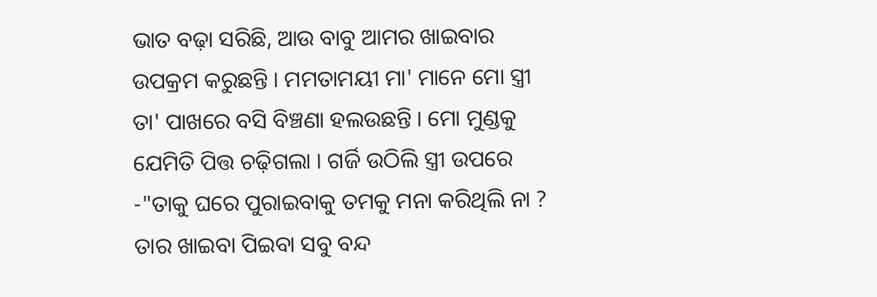ଭାତ ବଢ଼ା ସରିଛି, ଆଉ ବାବୁ ଆମର ଖାଇବାର ଉପକ୍ରମ କରୁଛନ୍ତି । ମମତାମୟୀ ମା' ମାନେ ମୋ ସ୍ତ୍ରୀ ତା' ପାଖରେ ବସି ବିଞ୍ଚଣା ହଲଉଛନ୍ତି । ମୋ ମୁଣ୍ଡକୁ ଯେମିତି ପିତ୍ତ ଚଢ଼ିଗଲା । ଗର୍ଜି ଉଠିଲି ସ୍ତ୍ରୀ ଉପରେ -"ତାକୁ ଘରେ ପୁରାଇବାକୁ ତମକୁ ମନା କରିଥିଲି ନା ? ତାର ଖାଇବା ପିଇବା ସବୁ ବନ୍ଦ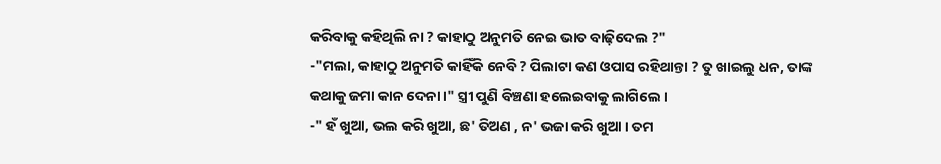କରିବାକୁ କହିଥିଲି ନା ? କାହାଠୁ ଅନୁମତି ନେଇ ଭାତ ବାଢ଼ିଦେଲ ?"
-"ମଲା, କାହାଠୁ ଅନୁମତି କାହିଁକି ନେବି ? ପିଲାଟା କଣ ଓପାସ ରହିଥାନ୍ତା ? ତୁ ଖାଇଲୁ ଧନ, ତାଙ୍କ କଥାକୁ ଜମା କାନ ଦେନା ।" ସ୍ତ୍ରୀ ପୁଣି ବିଞ୍ଚଣା ହଲେଇବାକୁ ଲାଗିଲେ ।
-" ହଁ ଖୁଆ, ଭଲ କରି ଖୁଆ, ଛ' ତିଅଣ , ନ' ଭଜା କରି ଖୁଆ । ତମ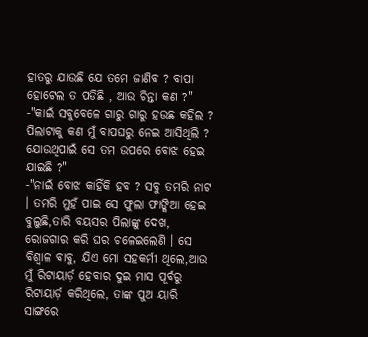ହାତରୁ ଯାଉଛି ଯେ ତମେ ଜାଣିବ ? ବାପା ହୋଟେଲ ତ ପଡିଛି , ଆଉ ଚିନ୍ତା କଣ ?"
-"କାଇଁ ସବୁବେଳେ ଗାରୁ ଗାରୁ ହଉଛ କହିଲ ? ପିଲାଟାକୁ କଣ ମୁଁ ବାପଘରୁ ନେଇ ଆସିଥିଲି ? ଯୋଉଥିପାଇଁ ସେ ତମ ଉପରେ ବୋଝ ହେଇ ଯାଇଛି ?"
-"ନାଇଁ ବୋଝ କାହିଁକି ହବ ? ସବୁ ତମରି ନାଟ । ତମରି ମୁହଁ ପାଇ ସେ ଫୁଲା ଫାଙ୍କିଆ ହେଇ ବୁଲୁଛି,ତାରି ବୟସର ପିଲାଙ୍କୁ ଦେଖ, ରୋଜଗାର କରି ଘର ଚଳେଇଲେଣି । ସେ ବିଶ୍ୱାଳ ବାବୁ, ଯିଏ ମୋ ସହକର୍ମୀ ଥିଲେ,ଆଉ ମୁଁ ରିଟାୟାର୍ଡ଼ ହେବାର ଦୁଇ ମାସ ପୂର୍ବରୁ ରିଟାୟାର୍ଡ଼ କରିଥିଲେ, ତାଙ୍କ ପୁଅ ୟାରି ସାଙ୍ଗରେ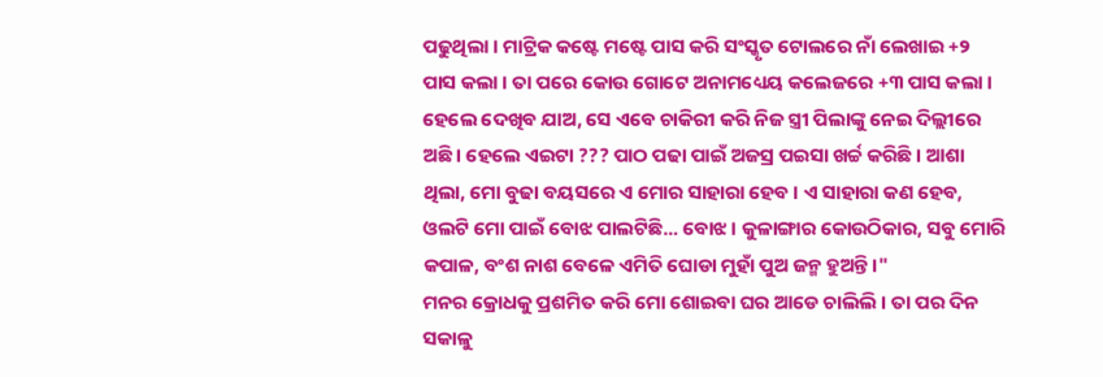ପଢୁଥିଲା । ମାଟ୍ରିକ କଷ୍ଟେ ମଷ୍ଟେ ପାସ କରି ସଂସ୍କୃତ ଟୋଲରେ ନାଁ ଲେଖାଇ +୨ ପାସ କଲା । ତା ପରେ କୋଉ ଗୋଟେ ଅନାମଧ୍ୟେୟ କଲେଜରେ +୩ ପାସ କଲା । ହେଲେ ଦେଖିବ ଯାଅ, ସେ ଏବେ ଚାକିରୀ କରି ନିଜ ସ୍ତ୍ରୀ ପିଲାଙ୍କୁ ନେଇ ଦିଲ୍ଲୀରେ ଅଛି । ହେଲେ ଏଇଟା ??? ପାଠ ପଢା ପାଇଁ ଅଜସ୍ର ପଇସା ଖର୍ଚ୍ଚ କରିଛି । ଆଶା ଥିଲା, ମୋ ବୁଢା ବୟସରେ ଏ ମୋର ସାହାରା ହେବ । ଏ ସାହାରା କଣ ହେବ, ଓଲଟି ମୋ ପାଇଁ ବୋଝ ପାଲଟିଛି... ବୋଝ । କୁଳାଙ୍ଗାର କୋଉଠିକାର, ସବୁ ମୋରି କପାଳ, ବଂଶ ନାଶ ବେଳେ ଏମିତି ଘୋଡା ମୁହାଁ ପୁଅ ଜନ୍ମ ହୁଅନ୍ତି ।"
ମନର କ୍ରୋଧକୁ ପ୍ରଶମିତ କରି ମୋ ଶୋଇବା ଘର ଆଡେ ଚାଲିଲି । ତା ପର ଦିନ ସକାଳୁ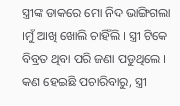ସ୍ତ୍ରୀଙ୍କ ଡାକରେ ମୋ ନିଦ ଭାଙ୍ଗିଗଲା ।ମୁଁ ଆଖି ଖୋଲି ଚାହିଁଲି । ସ୍ତ୍ରୀ ଟିକେ ବିବ୍ରତ ଥିବା ପରି ଜଣା ପଡୁଥିଲେ । କଣ ହେଇଛି ପଚାରିବାରୁ, ସ୍ତ୍ରୀ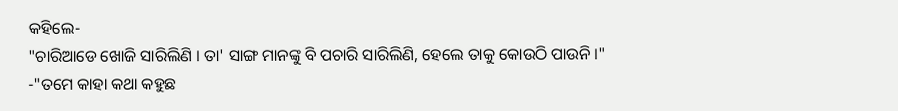କହିଲେ-
"ଚାରିଆଡେ ଖୋଜି ସାରିଲିଣି । ତା' ସାଙ୍ଗ ମାନଙ୍କୁ ବି ପଚାରି ସାରିଲିଣି, ହେଲେ ତାକୁ କୋଉଠି ପାଉନି ।"
-"ତମେ କାହା କଥା କହୁଛ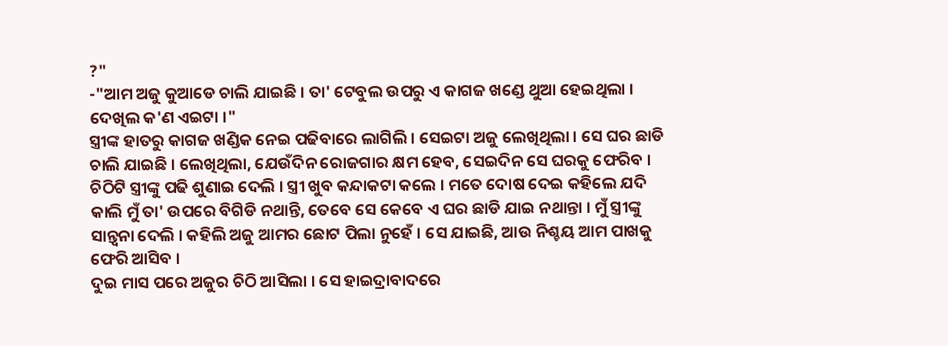?"
-"ଆମ ଅଜୁ କୁଆଡେ ଚାଲି ଯାଇଛି । ତା' ଟେବୁଲ ଉପରୁ ଏ କାଗଜ ଖଣ୍ଡେ ଥୁଆ ହେଇଥିଲା । ଦେଖିଲ କ'ଣ ଏଇଟା ।"
ସ୍ତ୍ରୀଙ୍କ ହାତରୁ କାଗଜ ଖଣ୍ଡିକ ନେଇ ପଢିବାରେ ଲାଗିଲି । ସେଇଟା ଅଜୁ ଲେଖିଥିଲା । ସେ ଘର ଛାଡି ଚାଲି ଯାଇଛି । ଲେଖିଥିଲା, ଯେଉଁଦିନ ରୋଜଗାର କ୍ଷମ ହେବ, ସେଇଦିନ ସେ ଘରକୁ ଫେରିବ । ଚିଠିଟି ସ୍ତ୍ରୀଙ୍କୁ ପଢି ଶୁଣାଇ ଦେଲି । ସ୍ତ୍ରୀ ଖୁବ କନ୍ଦାକଟା କଲେ । ମତେ ଦୋଷ ଦେଇ କହିଲେ ଯଦି କାଲି ମୁଁ ତା' ଉପରେ ବିଗିଡି ନଥାନ୍ତି, ତେବେ ସେ କେବେ ଏ ଘର ଛାଡି ଯାଇ ନଥାନ୍ତା । ମୁଁ ସ୍ତ୍ରୀଙ୍କୁ ସାନ୍ତ୍ୱନା ଦେଲି । କହିଲି ଅଜୁ ଆମର ଛୋଟ ପିଲା ନୁହେଁ । ସେ ଯାଇଛି, ଆଉ ନିଶ୍ଚୟ ଆମ ପାଖକୁ ଫେରି ଆସିବ ।
ଦୁଇ ମାସ ପରେ ଅଜୁର ଚିଠି ଆସିଲା । ସେ ହାଇଦ୍ରାବାଦରେ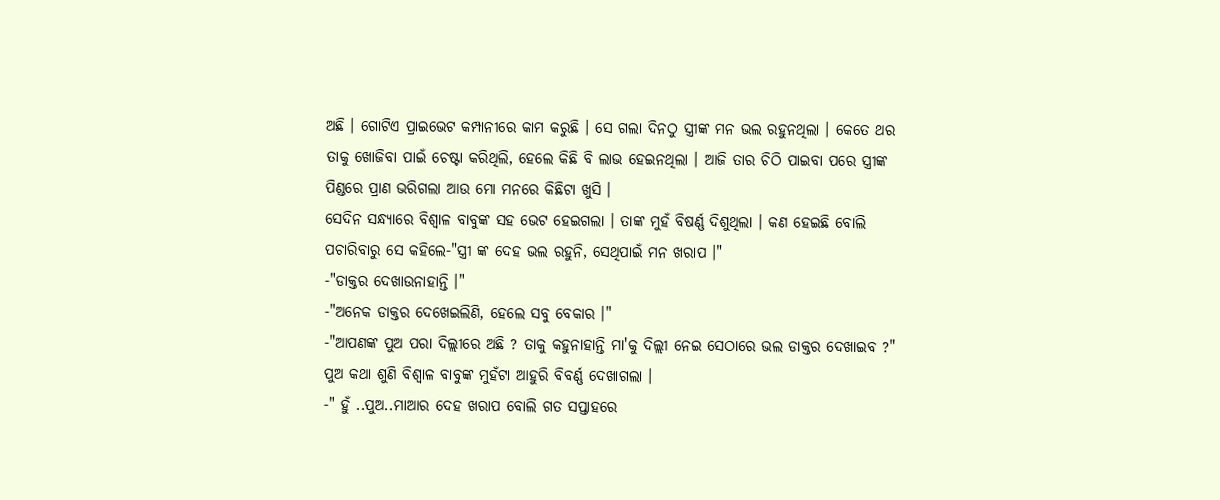ଅଛି । ଗୋଟିଏ ପ୍ରାଇଭେଟ କମ୍ପାନୀରେ କାମ କରୁଛି । ସେ ଗଲା ଦିନଠୁ ସ୍ତ୍ରୀଙ୍କ ମନ ଭଲ ରହୁନଥିଲା । କେତେ ଥର ତାକୁ ଖୋଜିବା ପାଇଁ ଚେଷ୍ଟା କରିଥିଲି, ହେଲେ କିଛି ବି ଲାଭ ହେଇନଥିଲା । ଆଜି ତାର ଚିଠି ପାଇବା ପରେ ସ୍ତ୍ରୀଙ୍କ ପିଣ୍ଡରେ ପ୍ରାଣ ଭରିଗଲା ଆଉ ମୋ ମନରେ କିଛିଟା ଖୁସି ।
ସେଦିନ ସନ୍ଧ୍ୟାରେ ବିଶ୍ୱାଳ ବାବୁଙ୍କ ସହ ଭେଟ ହେଇଗଲା । ତାଙ୍କ ମୁହଁ ବିଷର୍ଣ୍ଣ ଦିଶୁଥିଲା । କଣ ହେଇଛି ବୋଲି ପଚାରିବାରୁ ସେ କହିଲେ-"ସ୍ତ୍ରୀ ଙ୍କ ଦେହ ଭଲ ରହୁନି, ସେଥିପାଇଁ ମନ ଖରାପ ।"
-"ଡାକ୍ତର ଦେଖାଉନାହାନ୍ତି ।"
-"ଅନେକ ଡାକ୍ତର ଦେଖେଇଲିଣି, ହେଲେ ସବୁ ବେକାର ।"
-"ଆପଣଙ୍କ ପୁଅ ପରା ଦିଲ୍ଲୀରେ ଅଛି ? ତାକୁ କହୁନାହାନ୍ତି ମା'କୁ ଦିଲ୍ଲୀ ନେଇ ସେଠାରେ ଭଲ ଡାକ୍ତର ଦେଖାଇବ ?"
ପୁଅ କଥା ଶୁଣି ବିଶ୍ୱାଳ ବାବୁଙ୍କ ମୁହଁଟା ଆହୁରି ବିବର୍ଣ୍ଣ ଦେଖାଗଲା ।
-" ହୁଁ ..ପୁଅ..ମାଆର ଦେହ ଖରାପ ବୋଲି ଗତ ସପ୍ତାହରେ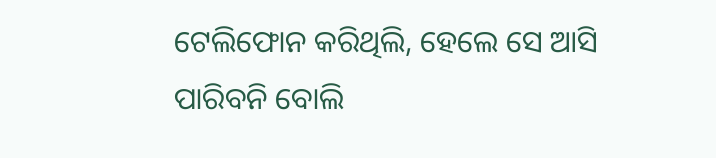ଟେଲିଫୋନ କରିଥିଲି, ହେଲେ ସେ ଆସି ପାରିବନି ବୋଲି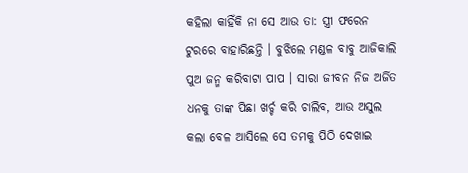କହିଲା କାହିଁକି ନା ସେ ଆଉ ତା: ସ୍ତ୍ରୀ ଫରେନ ଟୁରରେ ବାହାରିଛନ୍ତି । ବୁଝିଲେ ମଣ୍ଡଳ ବାବୁ ଆଜିକାଲି ପୁଅ ଜନ୍ମ କରିବାଟା ପାପ । ସାରା ଜୀବନ ନିଜ ଅର୍ଜିତ ଧନକୁ ତାଙ୍କ ପିଛା ଖର୍ଚ୍ଚ କରି ଚାଲିବ, ଆଉ ଅସୁଲ କଲା ବେଳ ଆସିଲେ ସେ ତମକୁ ପିଠି ଦେଖାଇ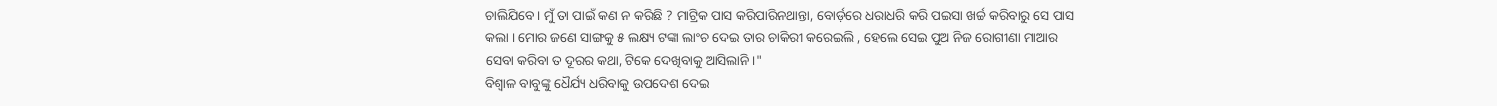ଚାଲିଯିବେ । ମୁଁ ତା ପାଇଁ କଣ ନ କରିଛି ? ମାଟ୍ରିକ ପାସ କରିପାରିନଥାନ୍ତା, ବୋର୍ଡ଼ରେ ଧରାଧରି କରି ପଇସା ଖର୍ଚ୍ଚ କରିବାରୁ ସେ ପାସ କଲା । ମୋର ଜଣେ ସାଙ୍ଗକୁ ୫ ଲକ୍ଷ୍ୟ ଟଙ୍କା ଲାଂଚ ଦେଇ ତାର ଚାକିରୀ କରେଇଲି , ହେଲେ ସେଇ ପୁଅ ନିଜ ରୋଗୀଣା ମାଆର ସେବା କରିବା ତ ଦୂରର କଥା, ଟିକେ ଦେଖିବାକୁ ଆସିଲାନି ।"
ବିଶ୍ୱାଳ ବାବୁଙ୍କୁ ଧୈର୍ଯ୍ୟ ଧରିବାକୁ ଉପଦେଶ ଦେଇ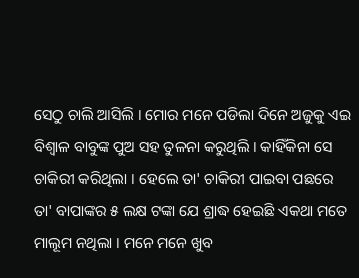ସେଠୁ ଚାଲି ଆସିଲି । ମୋର ମନେ ପଡିଲା ଦିନେ ଅଜୁକୁ ଏଇ ବିଶ୍ୱାଳ ବାବୁଙ୍କ ପୁଅ ସହ ତୁଳନା କରୁଥିଲି । କାହିଁକିନା ସେ ଚାକିରୀ କରିଥିଲା । ହେଲେ ତା' ଚାକିରୀ ପାଇବା ପଛରେ ତା' ବାପାଙ୍କର ୫ ଲକ୍ଷ ଟଙ୍କା ଯେ ଶ୍ରାଦ୍ଧ ହେଇଛି ଏକଥା ମତେ ମାଲୂମ ନଥିଲା । ମନେ ମନେ ଖୁବ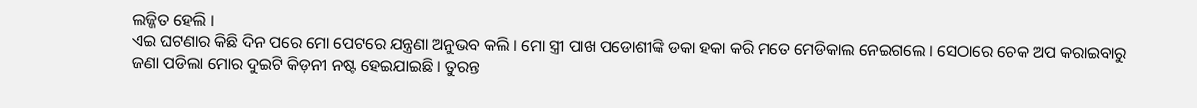ଲଜ୍ଜିତ ହେଲି ।
ଏଇ ଘଟଣାର କିଛି ଦିନ ପରେ ମୋ ପେଟରେ ଯନ୍ତ୍ରଣା ଅନୁଭବ କଲି । ମୋ ସ୍ତ୍ରୀ ପାଖ ପଡୋଶୀଙ୍କି ଡକା ହକା କରି ମତେ ମେଡିକାଲ ନେଇଗଲେ । ସେଠାରେ ଚେକ ଅପ କରାଇବାରୁ ଜଣା ପଡିଲା ମୋର ଦୁଇଟି କିଡ଼ନୀ ନଷ୍ଟ ହେଇଯାଇଛି । ତୁରନ୍ତ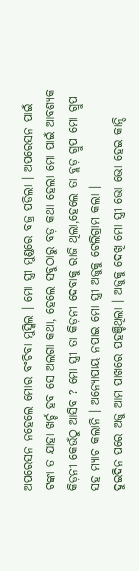ଅପରେସନ ନହେଲେ ମୋର ବଂଚିବା ମୁସ୍କିଲ । ମୋ ସ୍ତ୍ରୀ ମୁଣ୍ଡରେ ବଜ୍ର ପଡିଲା । ଅପରେସନ ପାଇଁ ଟଙ୍କା ତ ଯାହା ଖର୍ଚ୍ଚ ହବ ସେ ଅଲଗା କଥା, ହେଲେ ସବୁଠାରୁ ବଡ଼ କଥା ହେଲା ମୋ ପାଇଁ ଆବଶ୍ୟକ କିଡ଼ନୀ କେଉଁଠୁ ଆସିବ ? ମୋ ସ୍ତ୍ରୀ ତା କିଡ଼ନୀ ଦେବାକୁ ରାଜି ଥିଲା,ହେଲେ ତା ବ୍ଲଡ଼ ଗ୍ରୁପ ମୋ ଗ୍ରୁପ ସହ ମ୍ୟାଚ କଲାନି । ଅନ୍ୟୋପାୟ ନପାଇ ମୋ ସ୍ତ୍ରୀ ଅଜୁକୁ ଟେଲିଗ୍ରାମ କଲା ।
ଦୁଇଦିନ ପରେ ଅଜୁ ଆମ ପାଖରେ ପହଞ୍ଚିଥିଲା । ଅଜୁକୁ ଦେଖି ମୋ ସ୍ତ୍ରୀ ଭୋ ଭୋ ହେଇ କାନ୍ଦି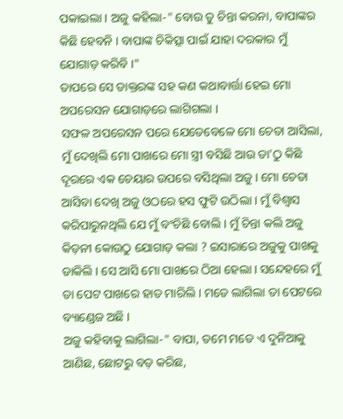ପକାଇଲା । ଅଜୁ କହିଲା-" ବୋଉ ତୁ ଚିନ୍ତା କରନା, ବାପାଙ୍କର କିଛି ହେବନି । ବାପାଙ୍କ ଚିକିତ୍ସା ପାଇଁ ଯାହା ଦରକାର ମୁଁ ଯୋଗାଡ଼ କରିବି ।"
ତାପରେ ସେ ଡାକ୍ତରଙ୍କ ସହ କଣ କଥାବାର୍ତ୍ତା ହେଇ ମୋ ଅପରେସନ ଯୋଗାଡ଼ରେ ଲାଗିଗଲା ।
ସଫଳ ଅପରେସନ ପରେ ଯେତେବେଳେ ମୋ ଚେତା ଆସିଲା, ମୁଁ ଦେଖିଲି ମୋ ପାଖରେ ମୋ ସ୍ତ୍ରୀ ବସିଛି ଆଉ ତା'ଠୁ କିଛି ଦୂରରେ ଏକ ଚେୟାର ଉପରେ ବସିଥିଲା ଅଜୁ । ମୋ ଚେତା ଆସିବା ଦେଖି ଅଜୁ ଓଠରେ ହସ ଫୁଟି ଉଠିଲା । ମୁଁ ବିଶ୍ୱାସ କରିପାରୁନଥିଲି ଯେ ମୁଁ ବଂଚିଛି ବୋଲି । ମୁଁ ଚିନ୍ତା କଲି ଅଜୁ କିଡ଼ନୀ କୋଉଠୁ ଯୋଗାଡ଼ କଲା ? ଇସାରାରେ ଅଜୁକୁ ପାଖକୁ ଡାକିଲି । ସେ ଆସି ମୋ ପାଖରେ ଠିଆ ହେଲା । ସନ୍ଦେହରେ ମୁଁ ତା ପେଟ ପାଖରେ ହାତ ମାରିଲି । ମତେ ଲାଗିଲା ତା ପେଟରେ ବ୍ୟାଣ୍ଡେଜ ଅଛି ।
ଅଜୁ କହିବାକୁ ଲାଗିଲା-" ବାପା, ତମେ ମତେ ଏ ଦୁନିଆକୁ ଆଣିଛ, ଛୋଟରୁ ବଡ଼ କରିଛ,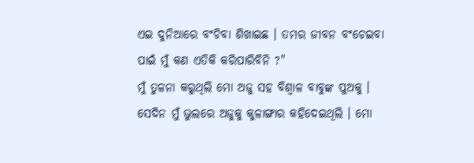ଏଇ ଦୁନିଆରେ ବଂଚିବା ଶିଖାଇଛ । ତମର ଜୀବନ ବଂଚେଇବା ପାଇଁ ମୁଁ କଣ ଏତିକି କରିପାରିବିନି ?"
ମୁଁ ତୁଳନା କରୁଥିଲି ମୋ ଅଜୁ ସହ ବିଶ୍ୱାଳ ବାବୁଙ୍କ ପୁଅକୁ । ସେଦିନ ମୁଁ ଭୁଲରେ ଅଜୁକୁ କୁଳାଙ୍ଗାର କହିଦେଇଥିଲି । ମୋ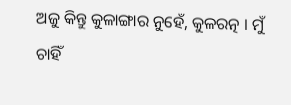ଅଜୁ କିନ୍ତୁ କୁଳାଙ୍ଗାର ନୁହେଁ, କୁଳରତ୍ନ । ମୁଁ ଚାହିଁ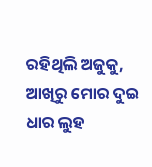ରହିଥିଲି ଅଜୁକୁ, ଆଖିରୁ ମୋର ଦୁଇ ଧାର ଲୁହ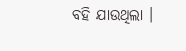ବହି ଯାଉଥିଲା ।